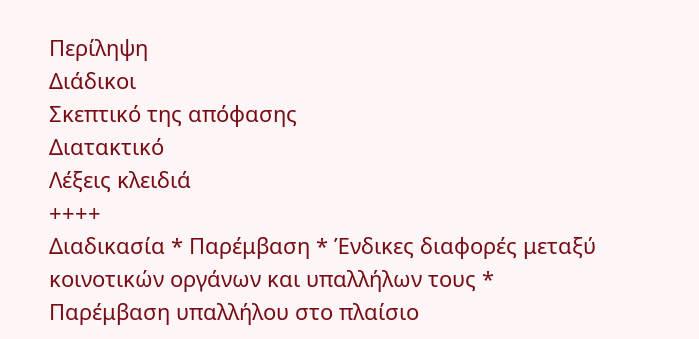Περίληψη
Διάδικοι
Σκεπτικό της απόφασης
Διατακτικό
Λέξεις κλειδιά
++++
Διαδικασία * Παρέμβαση * Ένδικες διαφορές μεταξύ κοινοτικών οργάνων και υπαλλήλων τους * Παρέμβαση υπαλλήλου στο πλαίσιο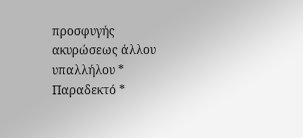προσφυγής ακυρώσεως άλλου υπαλλήλου * Παραδεκτό *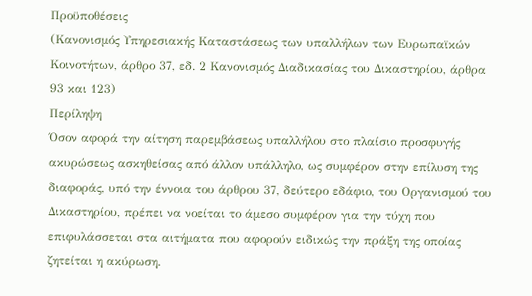Προϋποθέσεις
(Κανονισμός Υπηρεσιακής Καταστάσεως των υπαλλήλων των Ευρωπαϊκών Κοινοτήτων, άρθρο 37, εδ. 2 Κανονισμός Διαδικασίας του Δικαστηρίου, άρθρα 93 και 123)
Περίληψη
Όσον αφορά την αίτηση παρεμβάσεως υπαλλήλου στο πλαίσιο προσφυγής ακυρώσεως ασκηθείσας από άλλον υπάλληλο, ως συμφέρον στην επίλυση της διαφοράς, υπό την έννοια του άρθρου 37, δεύτερο εδάφιο, του Οργανισμού του Δικαστηρίου, πρέπει να νοείται το άμεσο συμφέρον για την τύχη που επιφυλάσσεται στα αιτήματα που αφορούν ειδικώς την πράξη της οποίας ζητείται η ακύρωση.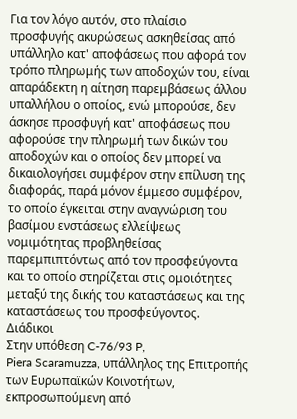Για τον λόγο αυτόν, στο πλαίσιο προσφυγής ακυρώσεως ασκηθείσας από υπάλληλο κατ' αποφάσεως που αφορά τον τρόπο πληρωμής των αποδοχών του, είναι απαράδεκτη η αίτηση παρεμβάσεως άλλου υπαλλήλου ο οποίος, ενώ μπορούσε, δεν άσκησε προσφυγή κατ' αποφάσεως που αφορούσε την πληρωμή των δικών του αποδοχών και ο οποίος δεν μπορεί να δικαιολογήσει συμφέρον στην επίλυση της διαφοράς, παρά μόνον έμμεσο συμφέρον, το οποίο έγκειται στην αναγνώριση του βασίμου ενστάσεως ελλείψεως νομιμότητας προβληθείσας παρεμπιπτόντως από τον προσφεύγοντα και το οποίο στηρίζεται στις ομοιότητες μεταξύ της δικής του καταστάσεως και της καταστάσεως του προσφεύγοντος.
Διάδικοι
Στην υπόθεση C-76/93 P,
Piera Scaramuzza, υπάλληλος της Επιτροπής των Ευρωπαϊκών Κοινοτήτων, εκπροσωπούμενη από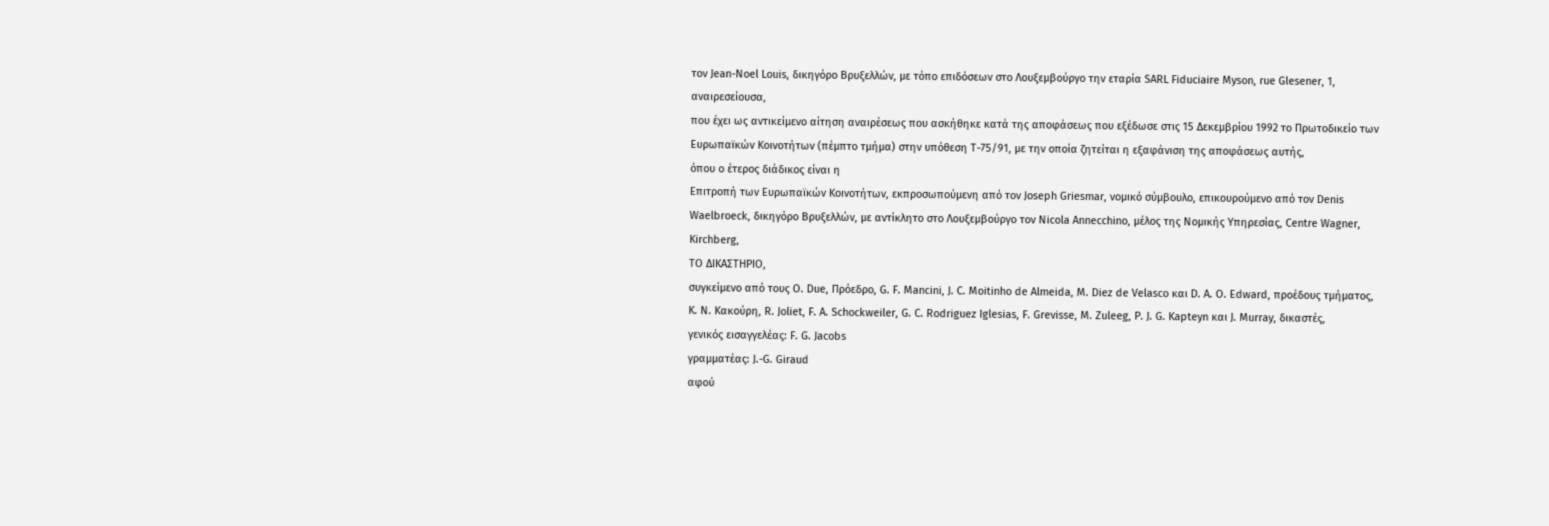τον Jean-Noel Louis, δικηγόρο Βρυξελλών, με τόπο επιδόσεων στο Λουξεμβούργο την εταρία SARL Fiduciaire Myson, rue Glesener, 1,
αναιρεσείουσα,
που έχει ως αντικείμενο αίτηση αναιρέσεως που ασκήθηκε κατά της αποφάσεως που εξέδωσε στις 15 Δεκεμβρίου 1992 το Πρωτοδικείο των Ευρωπαϊκών Κοινοτήτων (πέμπτο τμήμα) στην υπόθεση T-75/91, με την οποία ζητείται η εξαφάνιση της αποφάσεως αυτής,
όπου ο έτερος διάδικος είναι η
Επιτροπή των Ευρωπαϊκών Κοινοτήτων, εκπροσωπούμενη από τον Joseph Griesmar, νομικό σύμβουλο, επικουρούμενο από τον Denis Waelbroeck, δικηγόρο Βρυξελλών, με αντίκλητο στο Λουξεμβούργο τον Nicola Annecchino, μέλος της Νομικής Υπηρεσίας, Centre Wagner, Kirchberg,
ΤΟ ΔΙΚΑΣΤΗΡΙΟ,
συγκείμενο από τους O. Due, Πρόεδρο, G. F. Mancini, J. C. Moitinho de Almeida, M. Diez de Velasco και D. A. O. Edward, προέδους τμήματος, Κ. Ν. Κακούρη, R. Joliet, F. A. Schockweiler, G. C. Rodriguez Iglesias, F. Grevisse, M. Zuleeg, P. J. G. Kapteyn και J. Murray, δικαστές,
γενικός εισαγγελέας: F. G. Jacobs
γραμματέας: J.-G. Giraud
αφού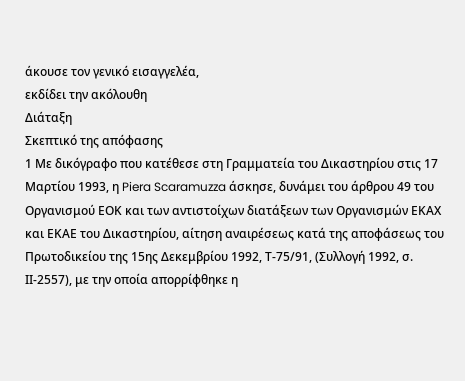άκουσε τον γενικό εισαγγελέα,
εκδίδει την ακόλουθη
Διάταξη
Σκεπτικό της απόφασης
1 Με δικόγραφο που κατέθεσε στη Γραμματεία του Δικαστηρίου στις 17 Μαρτίου 1993, η Piera Scaramuzza άσκησε, δυνάμει του άρθρου 49 του Οργανισμού ΕΟΚ και των αντιστοίχων διατάξεων των Οργανισμών ΕΚΑΧ και ΕΚΑΕ του Δικαστηρίου, αίτηση αναιρέσεως κατά της αποφάσεως του Πρωτοδικείου της 15ης Δεκεμβρίου 1992, Τ-75/91, (Συλλογή 1992, σ. ΙΙ-2557), με την οποία απορρίφθηκε η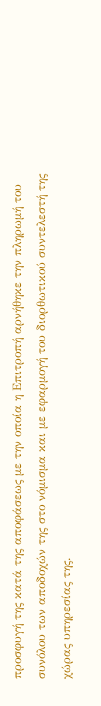προσφυγή της κατά της αποφάσεως με την οποία η Επιτροπή αρνήθηκε την πληρωμή του συνόλου των αποδοχών της στο νόμισμα και με εφαρμογή του διορθωτικού συντελεστή της χώρας υπηρεσίας της.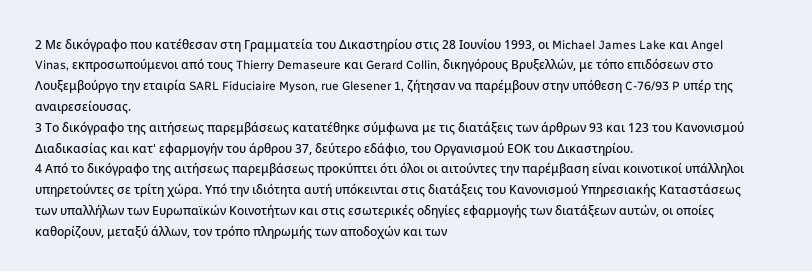2 Με δικόγραφο που κατέθεσαν στη Γραμματεία του Δικαστηρίου στις 28 Ιουνίου 1993, οι Michael James Lake και Angel Vinas, εκπροσωπούμενοι από τους Thierry Demaseure και Gerard Collin, δικηγόρους Βρυξελλών, με τόπο επιδόσεων στο Λουξεμβούργο την εταιρία SARL Fiduciaire Myson, rue Glesener 1, ζήτησαν να παρέμβουν στην υπόθεση C-76/93 P υπέρ της αναιρεσείουσας.
3 Το δικόγραφο της αιτήσεως παρεμβάσεως κατατέθηκε σύμφωνα με τις διατάξεις των άρθρων 93 και 123 του Κανονισμού Διαδικασίας και κατ' εφαρμογήν του άρθρου 37, δεύτερο εδάφιο, του Οργανισμού ΕΟΚ του Δικαστηρίου.
4 Από το δικόγραφο της αιτήσεως παρεμβάσεως προκύπτει ότι όλοι οι αιτούντες την παρέμβαση είναι κοινοτικοί υπάλληλοι υπηρετούντες σε τρίτη χώρα. Υπό την ιδιότητα αυτή υπόκεινται στις διατάξεις του Κανονισμού Υπηρεσιακής Καταστάσεως των υπαλλήλων των Ευρωπαϊκών Κοινοτήτων και στις εσωτερικές οδηγίες εφαρμογής των διατάξεων αυτών, οι οποίες καθορίζουν, μεταξύ άλλων, τον τρόπο πληρωμής των αποδοχών και των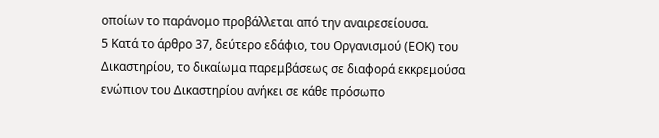οποίων το παράνομο προβάλλεται από την αναιρεσείουσα.
5 Κατά το άρθρο 37, δεύτερο εδάφιο, του Οργανισμού (ΕΟΚ) του Δικαστηρίου, το δικαίωμα παρεμβάσεως σε διαφορά εκκρεμούσα ενώπιον του Δικαστηρίου ανήκει σε κάθε πρόσωπο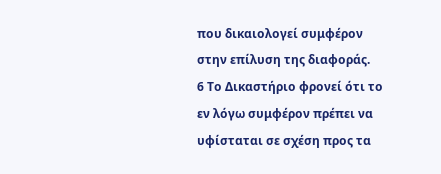που δικαιολογεί συμφέρον στην επίλυση της διαφοράς.
6 Το Δικαστήριο φρονεί ότι το εν λόγω συμφέρον πρέπει να υφίσταται σε σχέση προς τα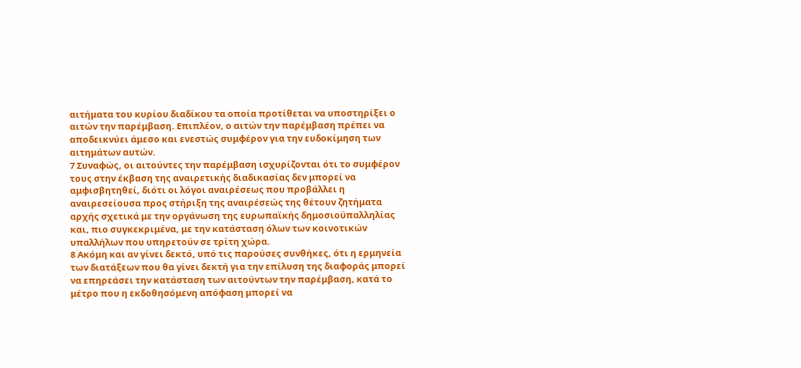αιτήματα του κυρίου διαδίκου τα οποία προτίθεται να υποστηρίξει ο αιτών την παρέμβαση. Επιπλέον, ο αιτών την παρέμβαση πρέπει να αποδεικνύει άμεσο και ενεστώς συμφέρον για την ευδοκίμηση των αιτημάτων αυτών.
7 Συναφώς, οι αιτούντες την παρέμβαση ισχυρίζονται ότι το συμφέρον τους στην έκβαση της αναιρετικής διαδικασίας δεν μπορεί να αμφισβητηθεί, διότι οι λόγοι αναιρέσεως που προβάλλει η αναιρεσείουσα προς στήριξη της αναιρέσεώς της θέτουν ζητήματα αρχής σχετικά με την οργάνωση της ευρωπαϊκής δημοσιοϋπαλληλίας και, πιο συγκεκριμένα, με την κατάσταση όλων των κοινοτικών υπαλλήλων που υπηρετούν σε τρίτη χώρα.
8 Ακόμη και αν γίνει δεκτό, υπό τις παρούσες συνθήκες, ότι η ερμηνεία των διατάξεων που θα γίνει δεκτή για την επίλυση της διαφοράς μπορεί να επηρεάσει την κατάσταση των αιτούντων την παρέμβαση, κατά το μέτρο που η εκδοθησόμενη απόφαση μπορεί να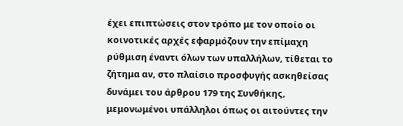έχει επιπτώσεις στον τρόπο με τον οποίο οι κοινοτικές αρχές εφαρμόζουν την επίμαχη ρύθμιση έναντι όλων των υπαλλήλων, τίθεται το ζήτημα αν, στο πλαίσιο προσφυγής ασκηθείσας δυνάμει του άρθρου 179 της Συνθήκης, μεμονωμένοι υπάλληλοι όπως οι αιτούντες την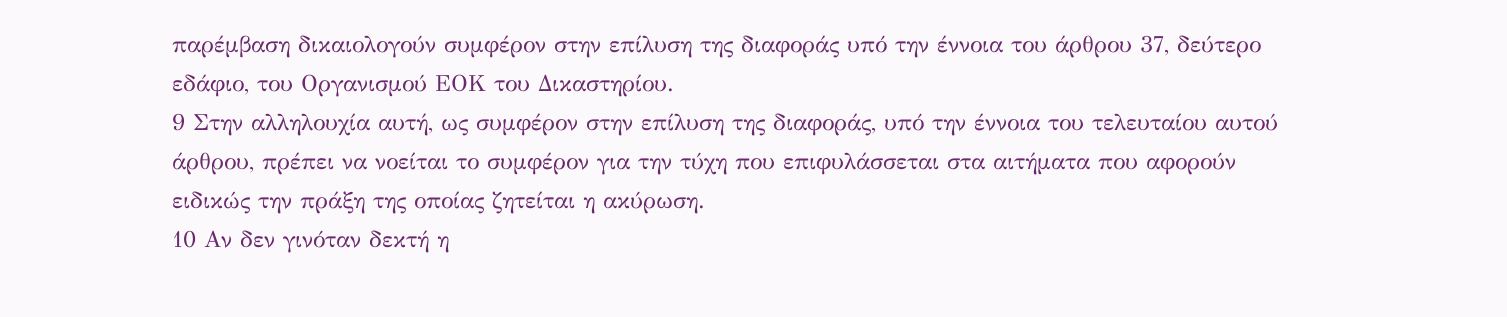παρέμβαση δικαιολογούν συμφέρον στην επίλυση της διαφοράς υπό την έννοια του άρθρου 37, δεύτερο εδάφιο, του Οργανισμού ΕΟΚ του Δικαστηρίου.
9 Στην αλληλουχία αυτή, ως συμφέρον στην επίλυση της διαφοράς, υπό την έννοια του τελευταίου αυτού άρθρου, πρέπει να νοείται το συμφέρον για την τύχη που επιφυλάσσεται στα αιτήματα που αφορούν ειδικώς την πράξη της οποίας ζητείται η ακύρωση.
10 Αν δεν γινόταν δεκτή η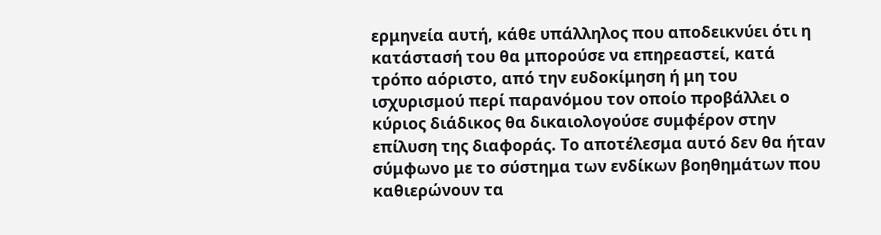ερμηνεία αυτή, κάθε υπάλληλος που αποδεικνύει ότι η κατάστασή του θα μπορούσε να επηρεαστεί, κατά τρόπο αόριστο, από την ευδοκίμηση ή μη του ισχυρισμού περί παρανόμου τον οποίο προβάλλει ο κύριος διάδικος θα δικαιολογούσε συμφέρον στην επίλυση της διαφοράς. Το αποτέλεσμα αυτό δεν θα ήταν σύμφωνο με το σύστημα των ενδίκων βοηθημάτων που καθιερώνουν τα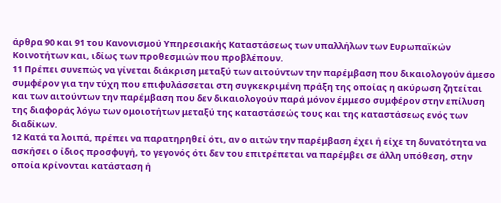άρθρα 90 και 91 του Κανονισμού Υπηρεσιακής Καταστάσεως των υπαλλήλων των Ευρωπαϊκών Κοινοτήτων και, ιδίως των προθεσμιών που προβλέπουν.
11 Πρέπει συνεπώς να γίνεται διάκριση μεταξύ των αιτούντων την παρέμβαση που δικαιολογούν άμεσο συμφέρον για την τύχη που επιφυλάσσεται στη συγκεκριμένη πράξη της οποίας η ακύρωση ζητείται και των αιτούντων την παρέμβαση που δεν δικαιολογούν παρά μόνον έμμεσο συμφέρον στην επίλυση της διαφοράς λόγω των ομοιοτήτων μεταξύ της καταστάσεώς τους και της καταστάσεως ενός των διαδίκων.
12 Κατά τα λοιπά, πρέπει να παρατηρηθεί ότι, αν ο αιτών την παρέμβαση έχει ή είχε τη δυνατότητα να ασκήσει ο ίδιος προσφυγή, το γεγονός ότι δεν του επιτρέπεται να παρέμβει σε άλλη υπόθεση, στην οποία κρίνονται κατάσταση ή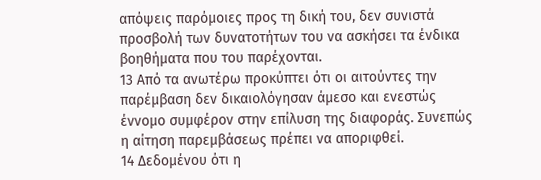απόψεις παρόμοιες προς τη δική του, δεν συνιστά προσβολή των δυνατοτήτων του να ασκήσει τα ένδικα βοηθήματα που του παρέχονται.
13 Από τα ανωτέρω προκύπτει ότι οι αιτούντες την παρέμβαση δεν δικαιολόγησαν άμεσο και ενεστώς έννομο συμφέρον στην επίλυση της διαφοράς. Συνεπώς η αίτηση παρεμβάσεως πρέπει να αποριφθεί.
14 Δεδομένου ότι η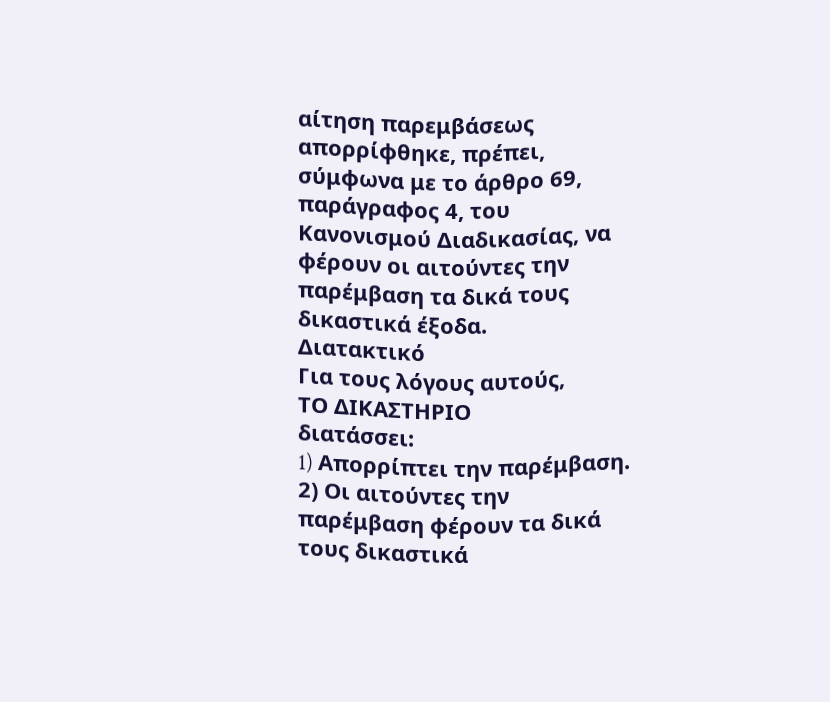αίτηση παρεμβάσεως απορρίφθηκε, πρέπει, σύμφωνα με το άρθρο 69, παράγραφος 4, του Κανονισμού Διαδικασίας, να φέρουν οι αιτούντες την παρέμβαση τα δικά τους δικαστικά έξοδα.
Διατακτικό
Για τους λόγους αυτούς,
ΤΟ ΔΙΚΑΣΤΗΡΙΟ
διατάσσει:
1) Aπορρίπτει την παρέμβαση.
2) Οι αιτούντες την παρέμβαση φέρουν τα δικά τους δικαστικά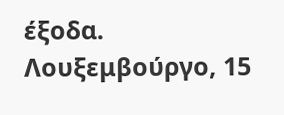έξοδα.
Λουξεμβούργο, 15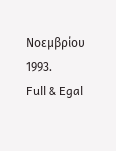Νοεμβρίου 1993.
Full & Egal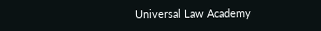Universal Law Academy